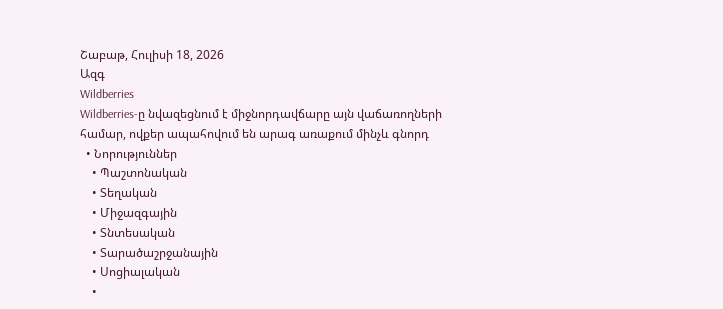Շաբաթ, Հուլիսի 18, 2026
Ազգ
Wildberries
Wildberries-ը նվազեցնում է միջնորդավճարը այն վաճառողների համար, ովքեր ապահովում են արագ առաքում մինչև գնորդ
  • Նորություններ
    • Պաշտոնական
    • Տեղական
    • Միջազգային
    • Տնտեսական
    • Տարածաշրջանային
    • Սոցիալական
    •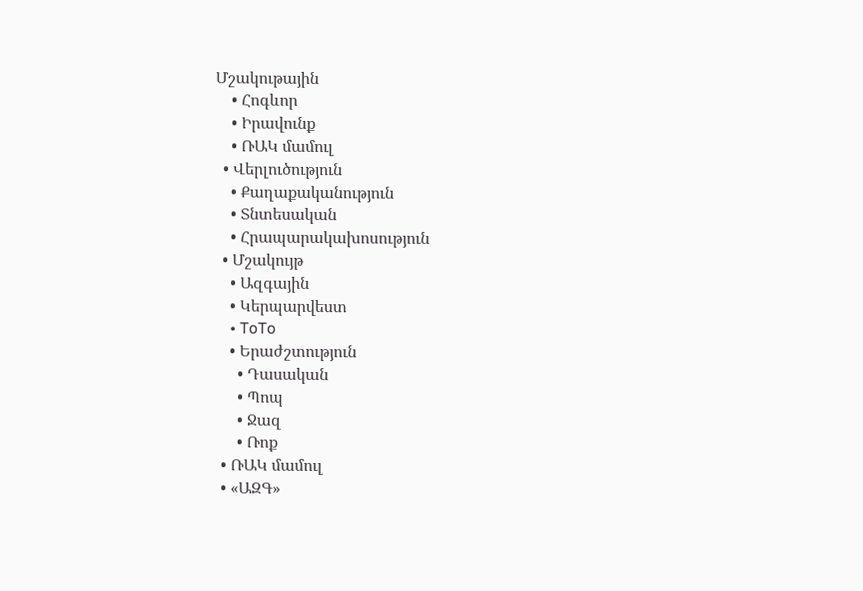Մշակութային
    • Հոգևոր
    • Իրավունք
    • ՌԱԿ մամուլ
  • Վերլուծություն
    • Քաղաքականություն
    • Տնտեսական
    • Հրապարակախոսություն
  • Մշակույթ
    • Ազգային
    • Կերպարվեստ
    • ToTo
    • Երաժշտություն
      • Դասական
      • Պոպ
      • Ջազ
      • Ռոք
  • ՌԱԿ մամուլ
  • «ԱԶԳ»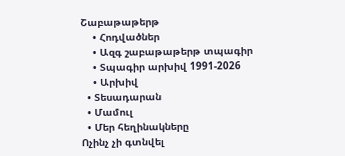Շաբաթաթերթ
    • Հոդվածներ
    • Ազգ շաբաթաթերթ տպագիր
    • Տպագիր արխիվ 1991-2026
    • Արխիվ
  • Տեսադարան
  • Մամուլ
  • Մեր հեղինակները
Ոչինչ չի գտնվել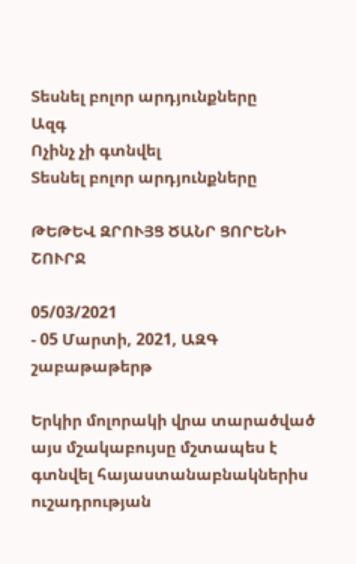Տեսնել բոլոր արդյունքները
Ազգ
Ոչինչ չի գտնվել
Տեսնել բոլոր արդյունքները

ԹԵԹԵՎ ԶՐՈՒՅՑ ԾԱՆՐ ՑՈՐԵՆԻ ՇՈՒՐՋ

05/03/2021
- 05 Մարտի, 2021, ԱԶԳ շաբաթաթերթ

Երկիր մոլորակի վրա տարածված այս մշակաբույսը մշտապես է գտնվել հայաստանաբնակներիս ուշադրության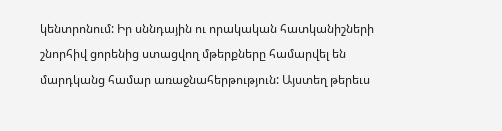կենտրոնում: Իր սննդային ու որակական հատկանիշների շնորհիվ ցորենից ստացվող մթերքները համարվել են մարդկանց համար առաջնահերթություն: Այստեղ թերեւս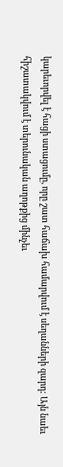կարեւորվել է հացի ստացումը, որը շատ հաճախ համարվում է սեղանների զարդ: Այն նաեւ հիշատակվում է տերունական աղոթքից մինչեւ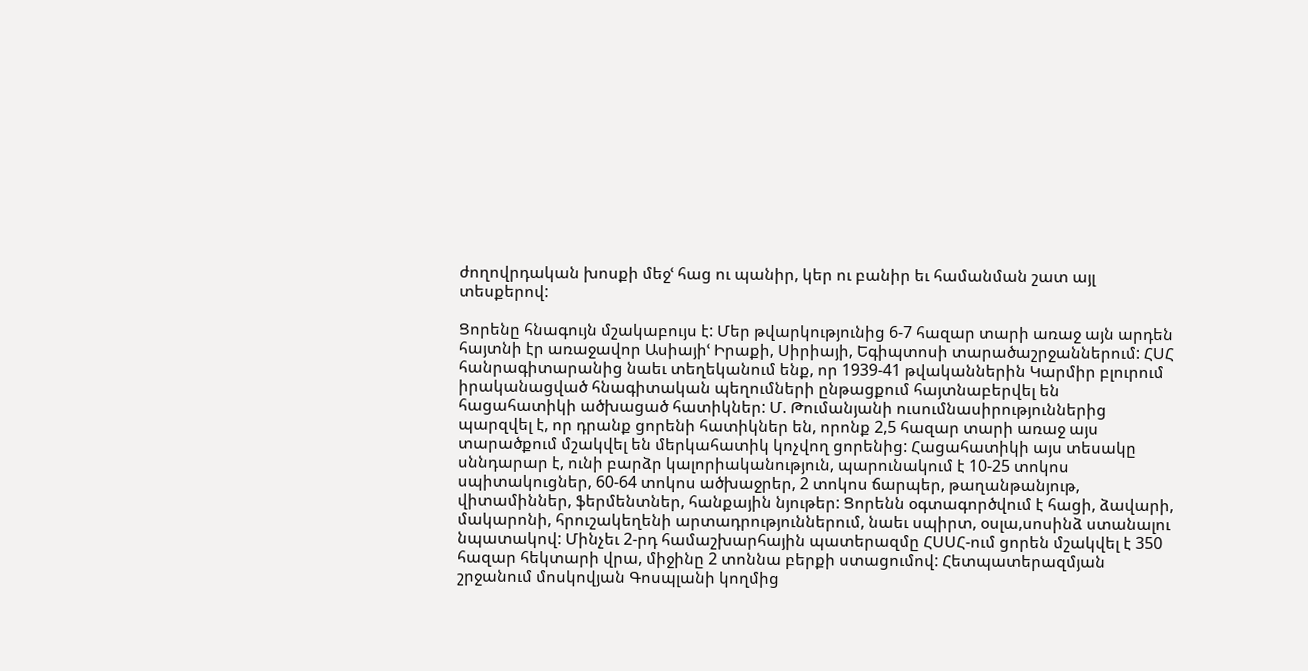ժողովրդական խոսքի մեջՙ հաց ու պանիր, կեր ու բանիր եւ համանման շատ այլ տեսքերով:

Ցորենը հնագույն մշակաբույս է: Մեր թվարկությունից 6-7 հազար տարի առաջ այն արդեն հայտնի էր առաջավոր Ասիայիՙ Իրաքի, Սիրիայի, Եգիպտոսի տարածաշրջաններում: ՀՍՀ հանրագիտարանից նաեւ տեղեկանում ենք, որ 1939-41 թվականներին Կարմիր բլուրում իրականացված հնագիտական պեղումների ընթացքում հայտնաբերվել են հացահատիկի ածխացած հատիկներ: Մ. Թումանյանի ուսումնասիրություններից պարզվել է, որ դրանք ցորենի հատիկներ են, որոնք 2,5 հազար տարի առաջ այս տարածքում մշակվել են մերկահատիկ կոչվող ցորենից: Հացահատիկի այս տեսակը սննդարար է, ունի բարձր կալորիականություն, պարունակում է 10-25 տոկոս սպիտակուցներ, 60-64 տոկոս ածխաջրեր, 2 տոկոս ճարպեր, թաղանթանյութ, վիտամիններ, ֆերմենտներ, հանքային նյութեր: Ցորենն օգտագործվում է հացի, ձավարի, մակարոնի, հրուշակեղենի արտադրություններում, նաեւ սպիրտ, օսլա,սոսինձ ստանալու նպատակով: Մինչեւ 2-րդ համաշխարհային պատերազմը ՀՍՍՀ-ում ցորեն մշակվել է 350 հազար հեկտարի վրա, միջինը 2 տոննա բերքի ստացումով: Հետպատերազմյան շրջանում մոսկովյան Գոսպլանի կողմից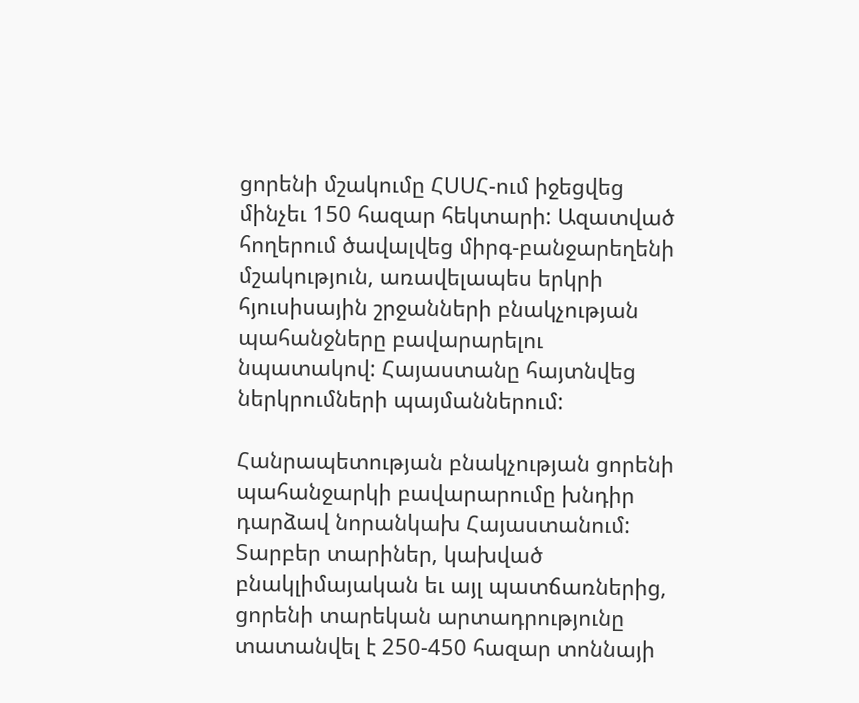ցորենի մշակումը ՀՍՍՀ-ում իջեցվեց մինչեւ 150 հազար հեկտարի: Ազատված հողերում ծավալվեց միրգ-բանջարեղենի մշակություն, առավելապես երկրի հյուսիսային շրջանների բնակչության պահանջները բավարարելու նպատակով: Հայաստանը հայտնվեց ներկրումների պայմաններում:

Հանրապետության բնակչության ցորենի պահանջարկի բավարարումը խնդիր դարձավ նորանկախ Հայաստանում: Տարբեր տարիներ, կախված բնակլիմայական եւ այլ պատճառներից, ցորենի տարեկան արտադրությունը տատանվել է 250-450 հազար տոննայի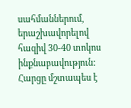սահմաններում, երաշխավորելով հազիվ 30-40 տոկոս ինքնաբավություն: Հարցը մշտապես է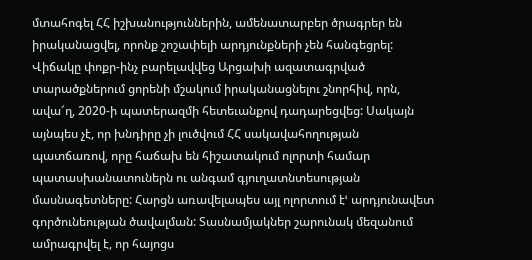մտահոգել ՀՀ իշխանություններին, ամենատարբեր ծրագրեր են իրականացվել, որոնք շոշափելի արդյունքների չեն հանգեցրել: Վիճակը փոքր-ինչ բարելավվեց Արցախի ազատագրված տարածքներում ցորենի մշակում իրականացնելու շնորհիվ, որն, ավա՜ղ, 2020-ի պատերազմի հետեւանքով դադարեցվեց: Սակայն այնպես չէ, որ խնդիրը չի լուծվում ՀՀ սակավահողության պատճառով, որը հաճախ են հիշատակում ոլորտի համար պատասխանատուներն ու անգամ գյուղատնտեսության մասնագետները: Հարցն առավելապես այլ ոլորտում էՙ արդյունավետ գործունեության ծավալման: Տասնամյակներ շարունակ մեզանում ամրագրվել է, որ հայոցս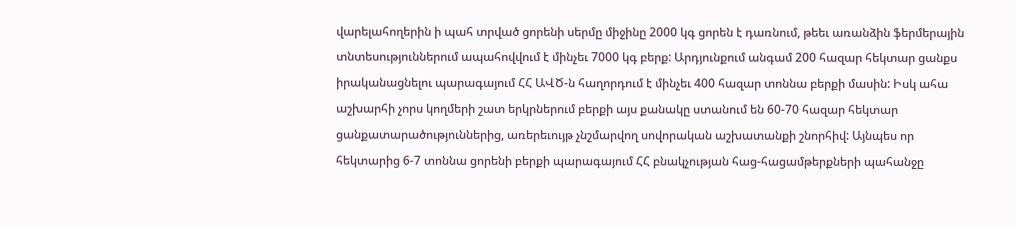վարելահողերին ի պահ տրված ցորենի սերմը միջինը 2000 կգ ցորեն է դառնում, թեեւ առանձին ֆերմերային տնտեսություններում ապահովվում է մինչեւ 7000 կգ բերք: Արդյունքում անգամ 200 հազար հեկտար ցանքս իրականացնելու պարագայում ՀՀ ԱՎԾ-ն հաղորդում է մինչեւ 400 հազար տոննա բերքի մասին: Իսկ ահա աշխարհի չորս կողմերի շատ երկրներում բերքի այս քանակը ստանում են 60-70 հազար հեկտար ցանքատարածություններից, առերեւույթ չնշմարվող սովորական աշխատանքի շնորհիվ: Այնպես որ հեկտարից 6-7 տոննա ցորենի բերքի պարագայում ՀՀ բնակչության հաց-հացամթերքների պահանջը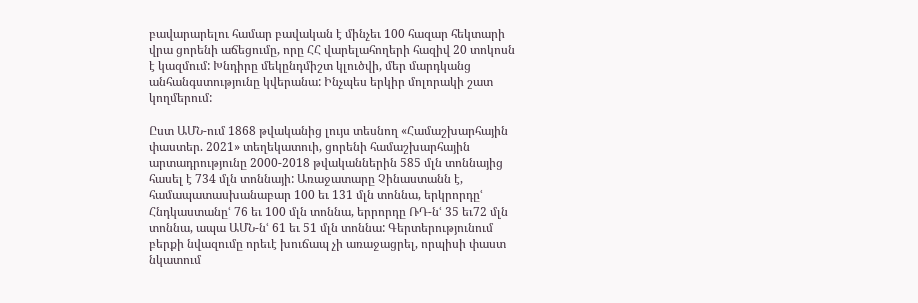բավարարելու համար բավական է մինչեւ 100 հազար հեկտարի վրա ցորենի աճեցումը, որը ՀՀ վարելահողերի հազիվ 20 տոկոսն է կազմում: Խնդիրը մեկընդմիշտ կլուծվի, մեր մարդկանց անհանգստությունը կվերանա: Ինչպես երկիր մոլորակի շատ կողմերում:

Ըստ ԱՄՆ-ում 1868 թվականից լույս տեսնող «Համաշխարհային փաստեր. 2021» տեղեկատուի, ցորենի համաշխարհային արտադրությունը 2000-2018 թվականներին 585 մլն տոննայից հասել է 734 մլն տոննայի: Առաջատարը Չինաստանն է, համապատասխանաբար 100 եւ 131 մլն տոննա, երկրորդըՙ Հնդկաստանըՙ 76 եւ 100 մլն տոննա, երրորդը ՌԴ-նՙ 35 եւ72 մլն տոննա, ապա ԱՄՆ-նՙ 61 եւ 51 մլն տոննա: Գերտերությունում բերքի նվազումը որեւէ խուճապ չի առաջացրել, որպիսի փաստ նկատում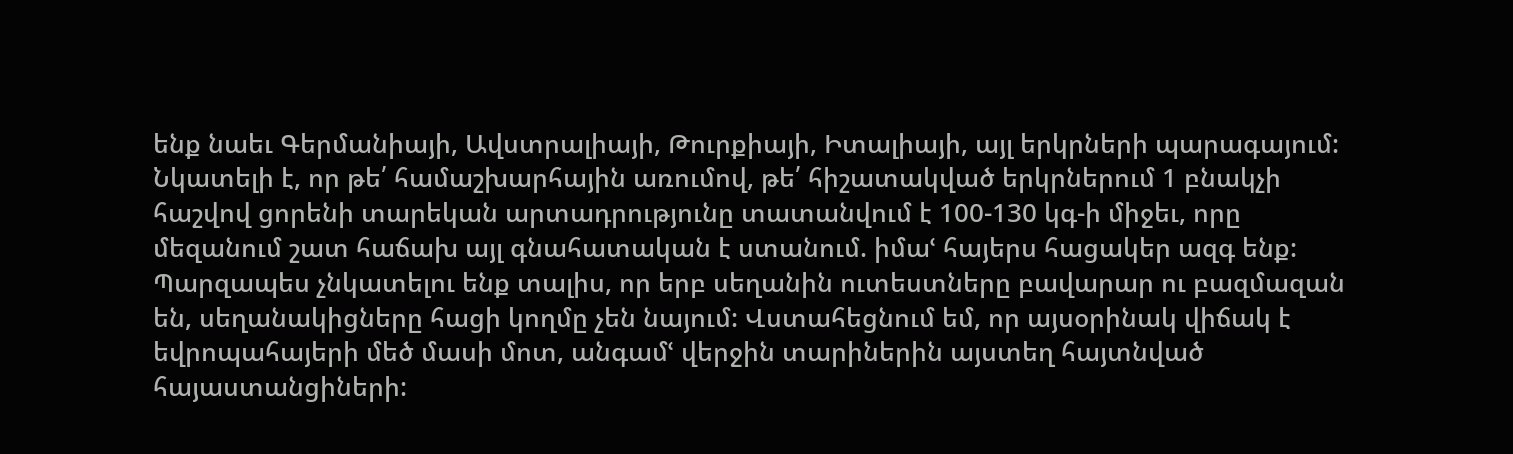ենք նաեւ Գերմանիայի, Ավստրալիայի, Թուրքիայի, Իտալիայի, այլ երկրների պարագայում: Նկատելի է, որ թե՛ համաշխարհային առումով, թե՛ հիշատակված երկրներում 1 բնակչի հաշվով ցորենի տարեկան արտադրությունը տատանվում է 100-130 կգ-ի միջեւ, որը մեզանում շատ հաճախ այլ գնահատական է ստանում. իմաՙ հայերս հացակեր ազգ ենք: Պարզապես չնկատելու ենք տալիս, որ երբ սեղանին ուտեստները բավարար ու բազմազան են, սեղանակիցները հացի կողմը չեն նայում: Վստահեցնում եմ, որ այսօրինակ վիճակ է եվրոպահայերի մեծ մասի մոտ, անգամՙ վերջին տարիներին այստեղ հայտնված հայաստանցիների: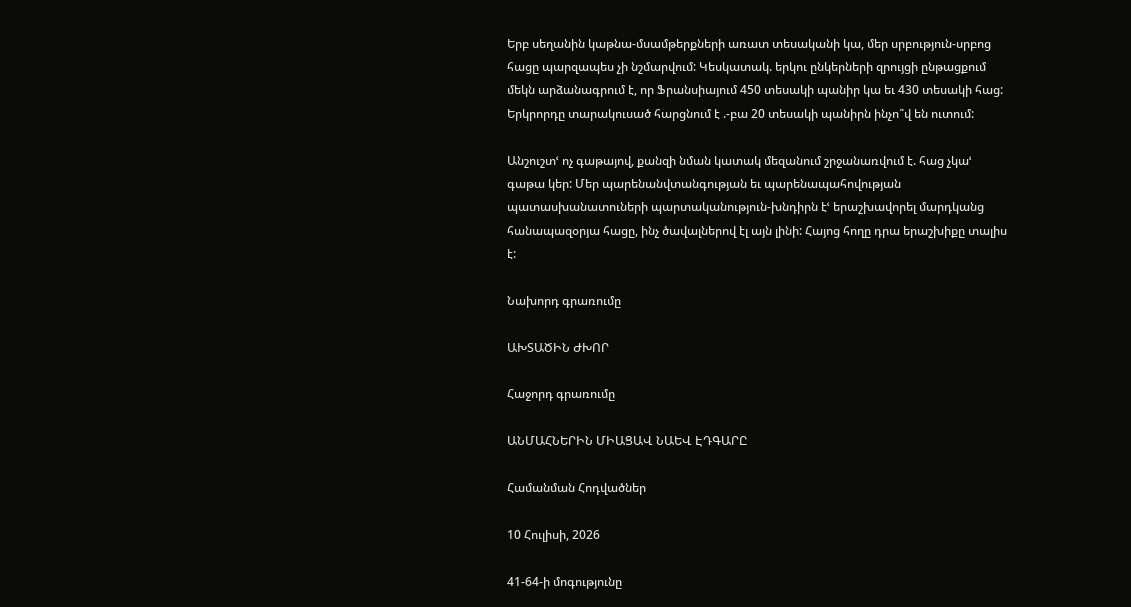Երբ սեղանին կաթնա-մսամթերքների առատ տեսականի կա, մեր սրբություն-սրբոց հացը պարզապես չի նշմարվում: Կեսկատակ. երկու ընկերների զրույցի ընթացքում մեկն արձանագրում է, որ Ֆրանսիայում 450 տեսակի պանիր կա եւ 430 տեսակի հաց: Երկրորդը տարակուսած հարցնում է .-բա 20 տեսակի պանիրն ինչո՞վ են ուտում:

Անշուշտՙ ոչ գաթայով, քանզի նման կատակ մեզանում շրջանառվում է. հաց չկաՙ գաթա կեր: Մեր պարենանվտանգության եւ պարենապահովության պատասխանատուների պարտականություն-խնդիրն էՙ երաշխավորել մարդկանց հանապազօրյա հացը, ինչ ծավալներով էլ այն լինի: Հայոց հողը դրա երաշխիքը տալիս է:

Նախորդ գրառումը

ԱԽՏԱԾԻՆ ԺԽՈՐ

Հաջորդ գրառումը

ԱՆՄԱՀՆԵՐԻՆ ՄԻԱՑԱՎ ՆԱԵՎ ԷԴԳԱՐԸ

Համանման Հոդվածներ

10 Հուլիսի, 2026

41-64-ի մոգությունը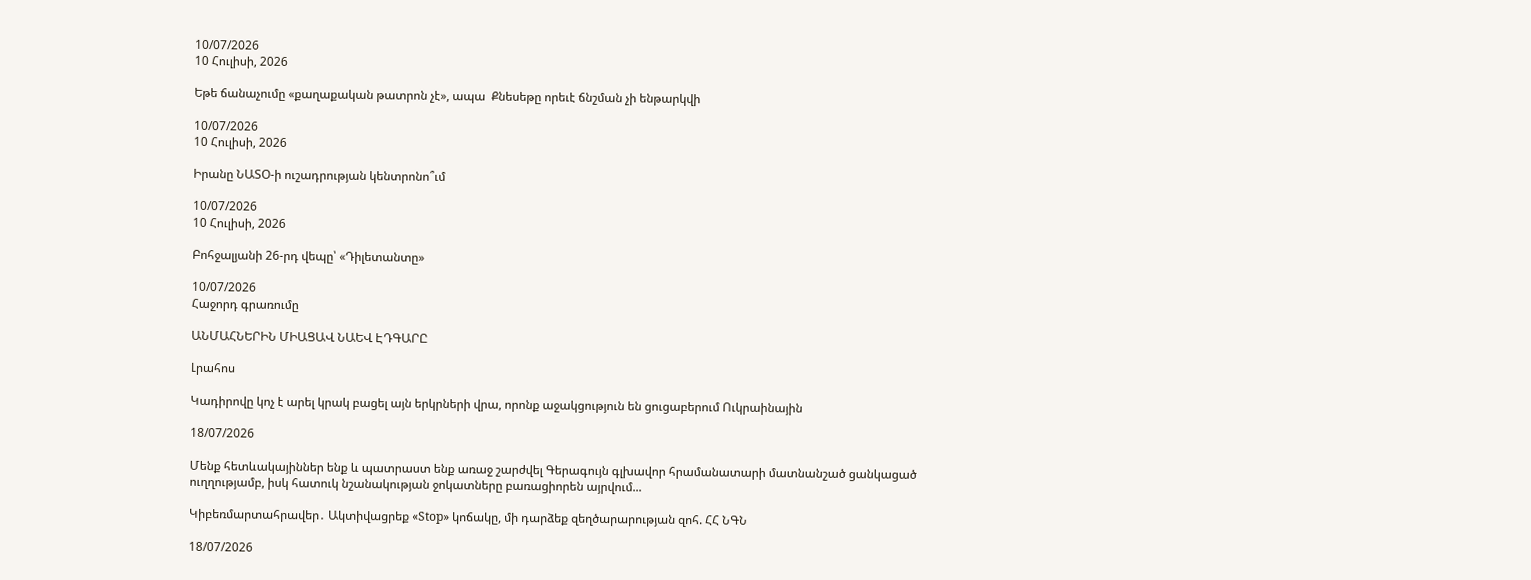10/07/2026
10 Հուլիսի, 2026

Եթե ճանաչումը «քաղաքական թատրոն չէ», ապա  Քնեսեթը որեւէ ճնշման չի ենթարկվի

10/07/2026
10 Հուլիսի, 2026

Իրանը ՆԱՏՕ-ի ուշադրության կենտրոնո՞ւմ

10/07/2026
10 Հուլիսի, 2026

Բոհջալյանի 26-րդ վեպը՝ «Դիլետանտը»

10/07/2026
Հաջորդ գրառումը

ԱՆՄԱՀՆԵՐԻՆ ՄԻԱՑԱՎ ՆԱԵՎ ԷԴԳԱՐԸ

Լրահոս

Կադիրովը կոչ է արել կրակ բացել այն երկրների վրա, որոնք աջակցություն են ցուցաբերում Ուկրաինային

18/07/2026

Մենք հետևակայիններ ենք և պատրաստ ենք առաջ շարժվել Գերագույն գլխավոր հրամանատարի մատնանշած ցանկացած ուղղությամբ, իսկ հատուկ նշանակության ջոկատները բառացիորեն այրվում...

Կիբեռմարտահրավեր․ Ակտիվացրեք «Stop» կոճակը, մի դարձեք զեղծարարության զոհ. ՀՀ ՆԳՆ

18/07/2026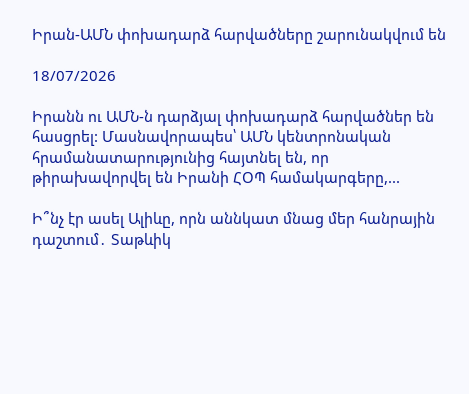Իրան-ԱՄՆ փոխադարձ հարվածները շարունակվում են

18/07/2026

Իրանն ու ԱՄՆ-ն դարձյալ փոխադարձ հարվածներ են հասցրել: Մասնավորապես՝ ԱՄՆ կենտրոնական հրամանատարությունից հայտնել են, որ թիրախավորվել են Իրանի ՀՕՊ համակարգերը,...

Ի՞նչ էր ասել Ալիևը, որն աննկատ մնաց մեր հանրային դաշտում․ Տաթևիկ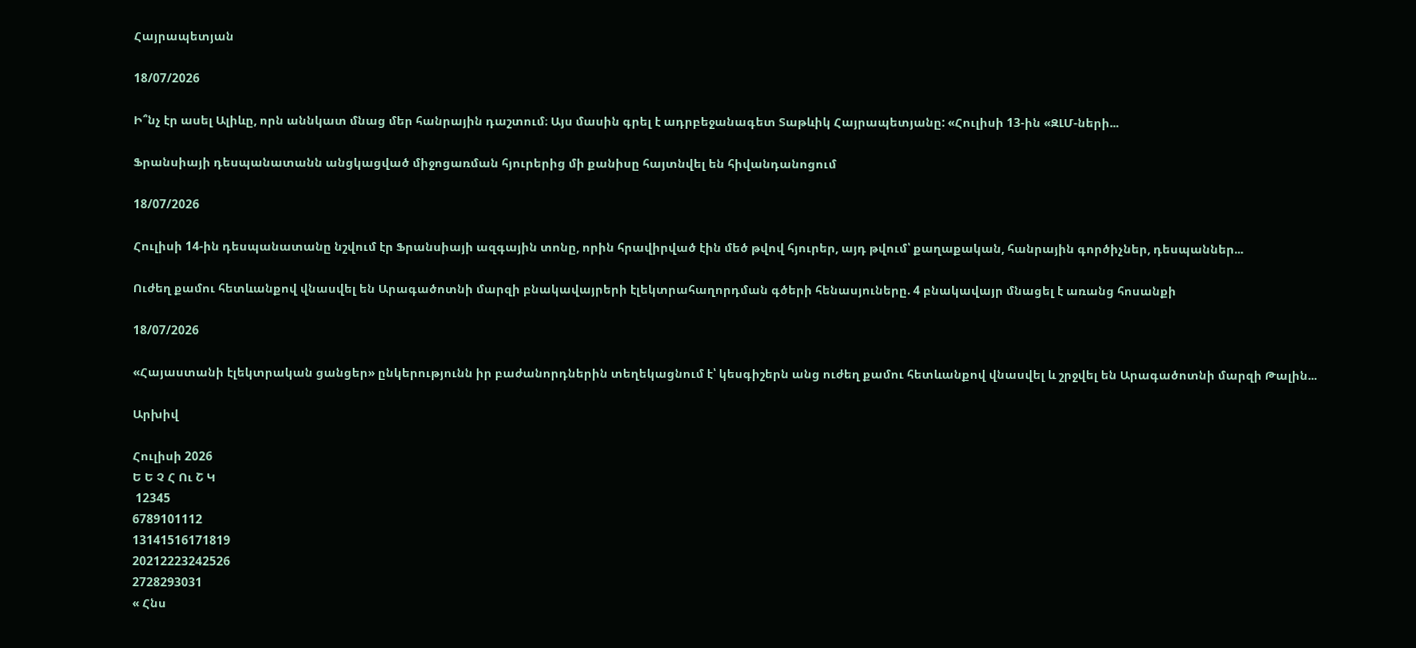Հայրապետյան

18/07/2026

Ի՞նչ էր ասել Ալիևը, որն աննկատ մնաց մեր հանրային դաշտում։ Այս մասին գրել է ադրբեջանագետ Տաթևիկ Հայրապետյանը: «Հուլիսի 13-ին «ԶԼՄ-ների...

Ֆրանսիայի դեսպանատանն անցկացված միջոցառման հյուրերից մի քանիսը հայտնվել են հիվանդանոցում

18/07/2026

Հուլիսի 14-ին դեսպանատանը նշվում էր Ֆրանսիայի ազգային տոնը, որին հրավիրված էին մեծ թվով հյուրեր, այդ թվում՝ քաղաքական, հանրային գործիչներ, դեսպաններ...

Ուժեղ քամու հետևանքով վնասվել են Արագածոտնի մարզի բնակավայրերի էլեկտրահաղորդման գծերի հենասյուները. 4 բնակավայր մնացել է առանց հոսանքի

18/07/2026

«Հայաստանի էլեկտրական ցանցեր» ընկերությունն իր բաժանորդներին տեղեկացնում է՝ կեսգիշերն անց ուժեղ քամու հետևանքով վնասվել և շրջվել են Արագածոտնի մարզի Թալին...

Արխիվ

Հուլիսի 2026
Ե Ե Չ Հ Ու Շ Կ
 12345
6789101112
13141516171819
20212223242526
2728293031
« Հնս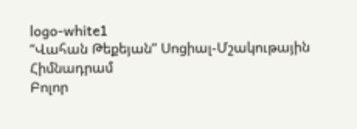logo-white1
“Վահան Թեքեյան” Սոցիալ-Մշակութային Հիմնադրամ
Բոլոր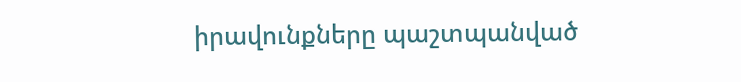իրավունքները պաշտպանված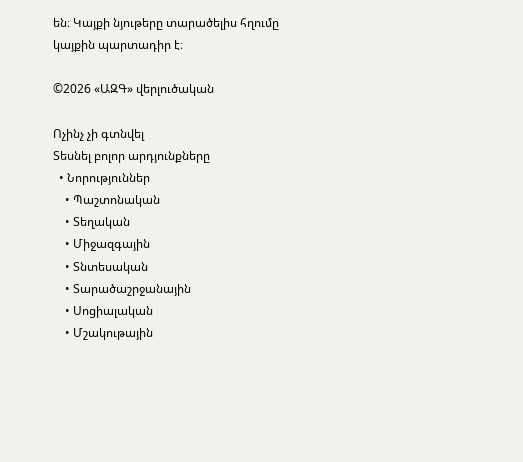են։ Կայքի նյութերը տարածելիս հղումը կայքին պարտադիր է։

©2026 «ԱԶԳ» վերլուծական

Ոչինչ չի գտնվել
Տեսնել բոլոր արդյունքները
  • Նորություններ
    • Պաշտոնական
    • Տեղական
    • Միջազգային
    • Տնտեսական
    • Տարածաշրջանային
    • Սոցիալական
    • Մշակութային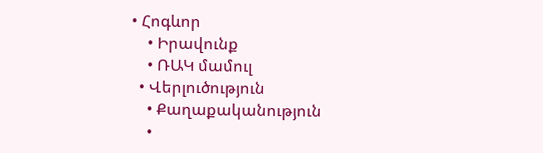• Հոգևոր
    • Իրավունք
    • ՌԱԿ մամուլ
  • Վերլուծություն
    • Քաղաքականություն
    •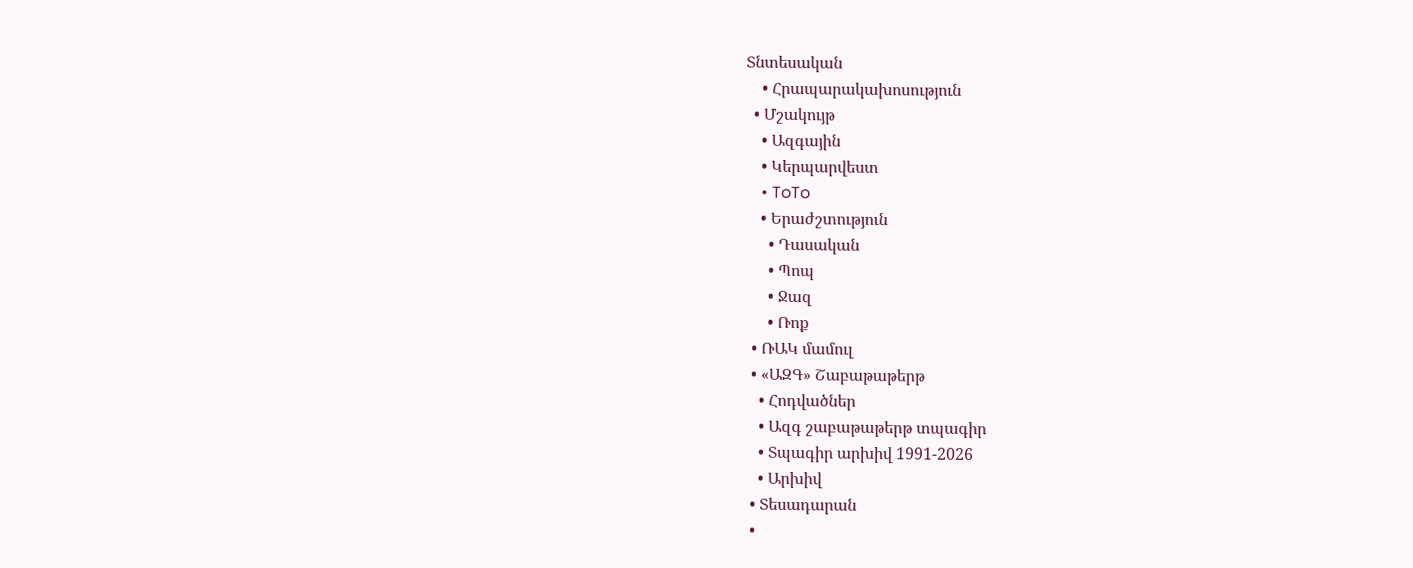Տնտեսական
    • Հրապարակախոսություն
  • Մշակույթ
    • Ազգային
    • Կերպարվեստ
    • ToTo
    • Երաժշտություն
      • Դասական
      • Պոպ
      • Ջազ
      • Ռոք
  • ՌԱԿ մամուլ
  • «ԱԶԳ» Շաբաթաթերթ
    • Հոդվածներ
    • Ազգ շաբաթաթերթ տպագիր
    • Տպագիր արխիվ 1991-2026
    • Արխիվ
  • Տեսադարան
  •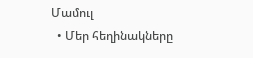Մամուլ
  • Մեր հեղինակները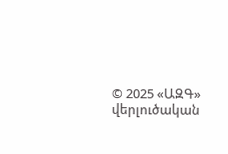© 2025 «ԱԶԳ» վերլուծական